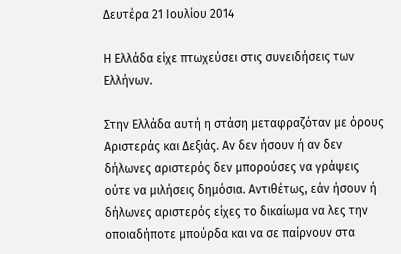Δευτέρα 21 Ιουλίου 2014

Η Ελλάδα είχε πτωχεύσει στις συνειδήσεις των Ελλήνων.

Στην Ελλάδα αυτή η στάση μεταφραζόταν με όρους Αριστεράς και Δεξιάς. Αν δεν ήσουν ή αν δεν δήλωνες αριστερός δεν μπορούσες να γράψεις ούτε να μιλήσεις δημόσια. Αντιθέτως, εάν ήσουν ή δήλωνες αριστερός είχες το δικαίωμα να λες την οποιαδήποτε μπούρδα και να σε παίρνουν στα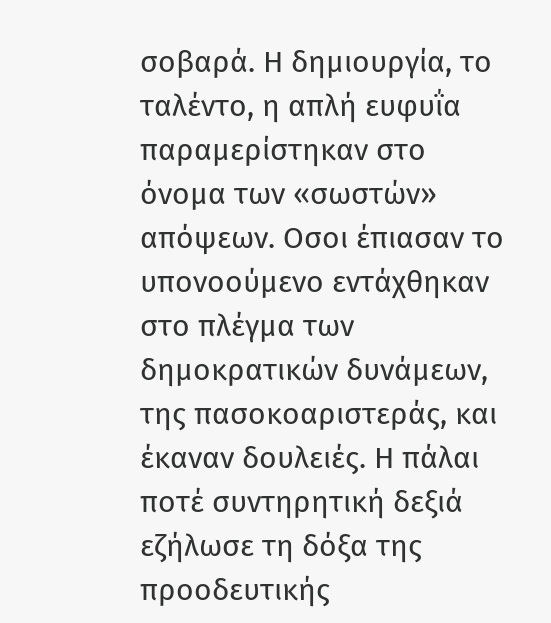σοβαρά. Η δημιουργία, το ταλέντο, η απλή ευφυΐα παραμερίστηκαν στο όνομα των «σωστών» απόψεων. Οσοι έπιασαν το υπονοούμενο εντάχθηκαν στο πλέγμα των δημοκρατικών δυνάμεων, της πασοκοαριστεράς, και έκαναν δουλειές. Η πάλαι ποτέ συντηρητική δεξιά εζήλωσε τη δόξα της προοδευτικής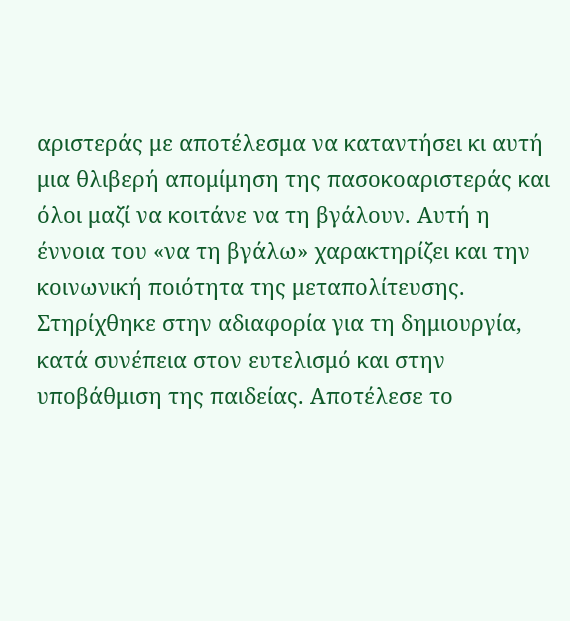αριστεράς με αποτέλεσμα να καταντήσει κι αυτή μια θλιβερή απομίμηση της πασοκοαριστεράς και όλοι μαζί να κοιτάνε να τη βγάλουν. Αυτή η έννοια του «να τη βγάλω» χαρακτηρίζει και την κοινωνική ποιότητα της μεταπολίτευσης. Στηρίχθηκε στην αδιαφορία για τη δημιουργία, κατά συνέπεια στον ευτελισμό και στην υποβάθμιση της παιδείας. Αποτέλεσε το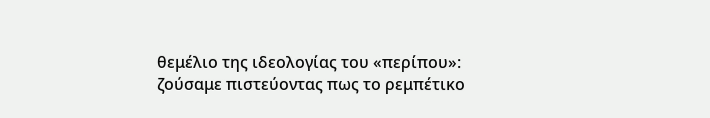θεμέλιο της ιδεολογίας του «περίπου»: ζούσαμε πιστεύοντας πως το ρεμπέτικο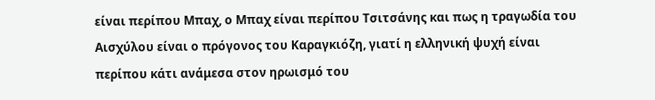είναι περίπου Μπαχ, ο Μπαχ είναι περίπου Τσιτσάνης και πως η τραγωδία του Αισχύλου είναι ο πρόγονος του Καραγκιόζη, γιατί η ελληνική ψυχή είναι περίπου κάτι ανάμεσα στον ηρωισμό του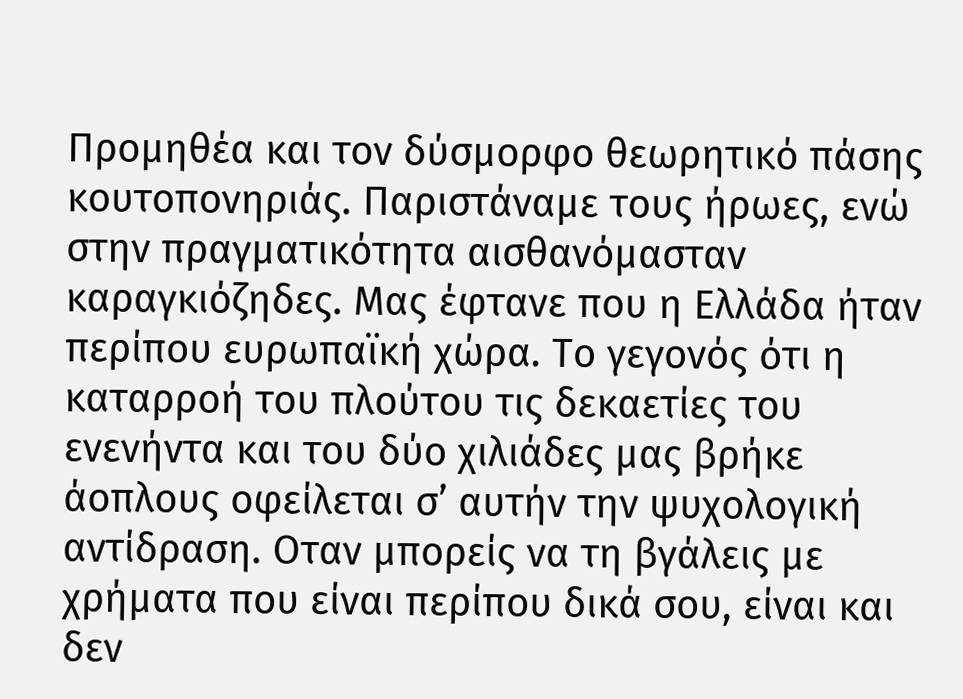Προμηθέα και τον δύσμορφο θεωρητικό πάσης κουτοπονηριάς. Παριστάναμε τους ήρωες, ενώ στην πραγματικότητα αισθανόμασταν καραγκιόζηδες. Μας έφτανε που η Ελλάδα ήταν περίπου ευρωπαϊκή χώρα. Το γεγονός ότι η καταρροή του πλούτου τις δεκαετίες του ενενήντα και του δύο χιλιάδες μας βρήκε άοπλους οφείλεται σ’ αυτήν την ψυχολογική αντίδραση. Οταν μπορείς να τη βγάλεις με χρήματα που είναι περίπου δικά σου, είναι και δεν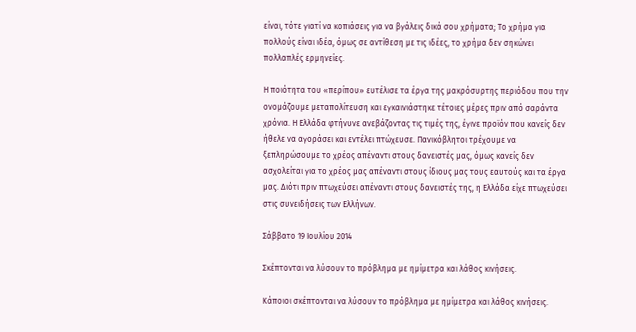είναι, τότε γιατί να κοπιάσεις για να βγάλεις δικά σου χρήματα; Το χρήμα για πολλούς είναι ιδέα, όμως σε αντίθεση με τις ιδέες, το χρήμα δεν σηκώνει πολλαπλές ερμηνείες.

Η ποιότητα του «περίπου» ευτέλισε τα έργα της μακρόσυρτης περιόδου που την ονομάζουμε μεταπολίτευση και εγκαινιάστηκε τέτοιες μέρες πριν από σαράντα χρόνια. Η Ελλάδα φτήνυνε ανεβάζοντας τις τιμές της, έγινε προϊόν που κανείς δεν ήθελε να αγοράσει και εντέλει πτώχευσε. Πανικόβλητοι τρέχουμε να ξεπληρώσουμε το χρέος απέναντι στους δανειστές μας, όμως κανείς δεν ασχολείται για το χρέος μας απέναντι στους ίδιους μας τους εαυτούς και τα έργα μας. Διότι πριν πτωχεύσει απέναντι στους δανειστές της, η Ελλάδα είχε πτωχεύσει στις συνειδήσεις των Ελλήνων.

Σάββατο 19 Ιουλίου 2014

Σκέπτονται να λύσουν το πρόβλημα με ημίμετρα και λάθος κινήσεις.

Κάποιοι σκέπτονται να λύσουν το πρόβλημα με ημίμετρα και λάθος κινήσεις.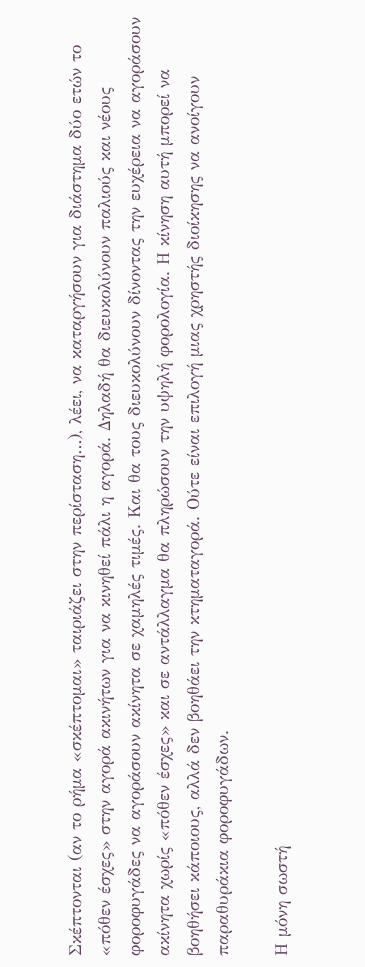Σκέπτονται (αν το ρήμα «σκέπτομαι» ταιριάζει στην περίσταση…), λέει, να καταργήσουν για διάστημα δύο ετών το «πόθεν έσχες» στην αγορά ακινήτων για να κινηθεί πάλι η αγορά. Δηλαδή θα διευκολύνουν παλιούς και νέους φοροφυγάδες να αγοράσουν ακίνητα σε χαμηλές τιμές. Και θα τους διευκολύνουν δίνοντας την ευχέρεια να αγοράσουν ακίνητα χωρίς «πόθεν έσχες» και σε αντάλλαγμα θα πληρώσουν την υψηλή φορολογία. Η κίνηση αυτή μπορεί να βοηθήσει κάποιους, αλλά δεν βοηθάει την κτηματαγορά. Ούτε είναι επιλογή μιας χρηστής διοίκησης να ανοίγουν παραθυράκια φοροφυγάδων.

Η μόνη σωστή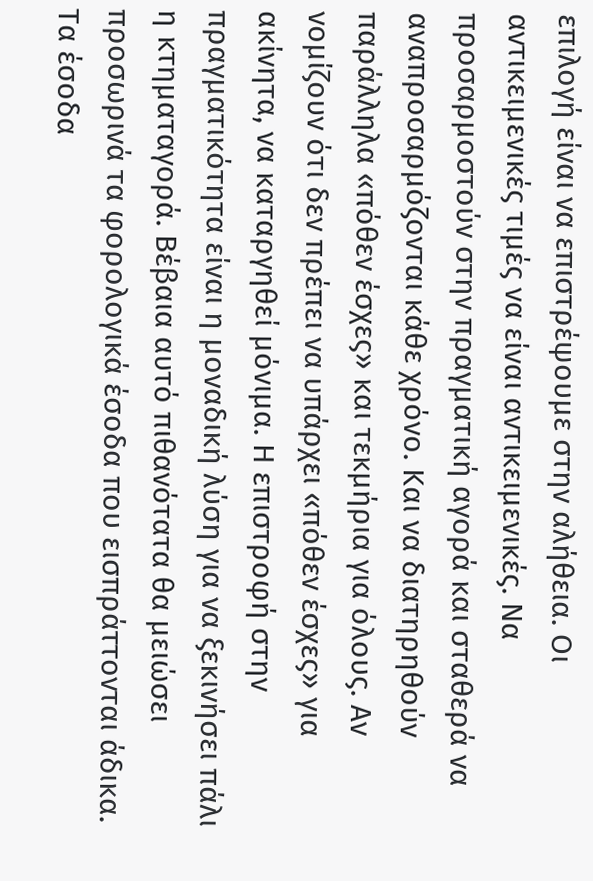επιλογή είναι να επιστρέψουμε στην αλήθεια. Οι αντικειμενικές τιμές να είναι αντικειμενικές. Να προσαρμοστούν στην πραγματική αγορά και σταθερά να αναπροσαρμόζονται κάθε χρόνο. Και να διατηρηθούν παράλληλα «πόθεν έσχες» και τεκμήρια για όλους. Αν νομίζουν ότι δεν πρέπει να υπάρχει «πόθεν έσχες» για ακίνητα, να καταργηθεί μόνιμα. Η επιστροφή στην πραγματικότητα είναι η μοναδική λύση για να ξεκινήσει πάλι η κτηματαγορά. Βέβαια αυτό πιθανότατα θα μειώσει προσωρινά τα φορολογικά έσοδα που εισπράττονται άδικα. Τα έσοδα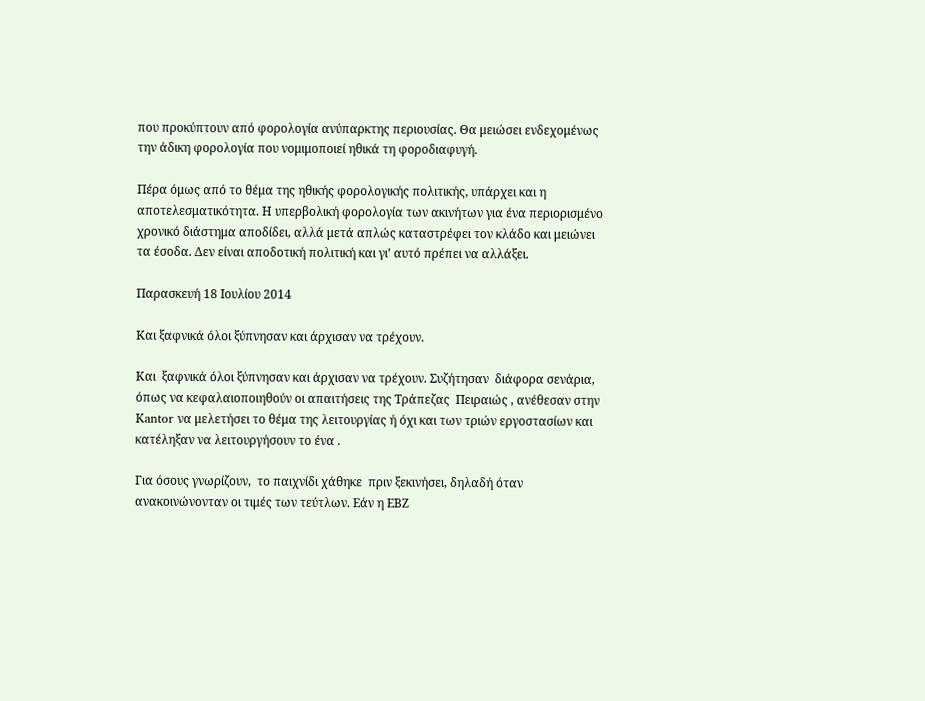που προκύπτουν από φορολογία ανύπαρκτης περιουσίας. Θα μειώσει ενδεχομένως την άδικη φορολογία που νομιμοποιεί ηθικά τη φοροδιαφυγή.

Πέρα όμως από το θέμα της ηθικής φορολογικής πολιτικής, υπάρχει και η αποτελεσματικότητα. Η υπερβολική φορολογία των ακινήτων για ένα περιορισμένο χρονικό διάστημα αποδίδει, αλλά μετά απλώς καταστρέφει τον κλάδο και μειώνει τα έσοδα. Δεν είναι αποδοτική πολιτική και γι’ αυτό πρέπει να αλλάξει.

Παρασκευή 18 Ιουλίου 2014

Και ξαφνικά όλοι ξύπνησαν και άρχισαν να τρέχουν.

Και  ξαφνικά όλοι ξύπνησαν και άρχισαν να τρέχουν. Συζήτησαν  διάφορα σενάρια, όπως να κεφαλαιοποιηθούν οι απαιτήσεις της Τράπεζας  Πειραιώς , ανέθεσαν στην Κantor να μελετήσει το θέμα της λειτουργίας ή όχι και των τριών εργοστασίων και κατέληξαν να λειτουργήσουν το ένα .

Για όσους γνωρίζουν,  το παιχνίδι χάθηκε  πριν ξεκινήσει, δηλαδή όταν ανακοινώνονταν οι τιμές των τεύτλων. Εάν η ΕΒΖ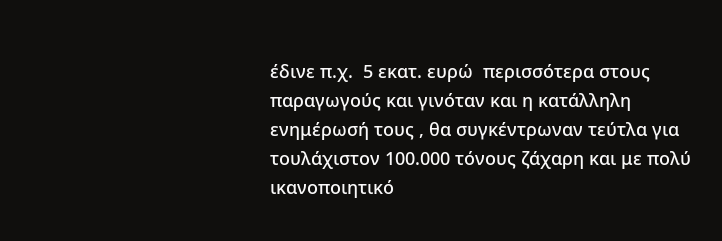έδινε π.χ.  5 εκατ. ευρώ  περισσότερα στους παραγωγούς και γινόταν και η κατάλληλη ενημέρωσή τους , θα συγκέντρωναν τεύτλα για τουλάχιστον 100.000 τόνους ζάχαρη και με πολύ ικανοποιητικό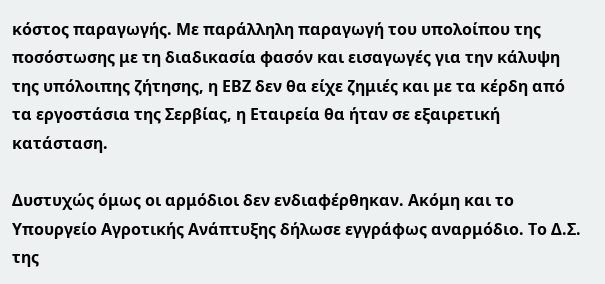κόστος παραγωγής. Με παράλληλη παραγωγή του υπολοίπου της ποσόστωσης με τη διαδικασία φασόν και εισαγωγές για την κάλυψη της υπόλοιπης ζήτησης, η ΕΒΖ δεν θα είχε ζημιές και με τα κέρδη από τα εργοστάσια της Σερβίας, η Εταιρεία θα ήταν σε εξαιρετική κατάσταση.

Δυστυχώς όμως οι αρμόδιοι δεν ενδιαφέρθηκαν. Ακόμη και το Υπουργείο Αγροτικής Ανάπτυξης δήλωσε εγγράφως αναρμόδιο. Το Δ.Σ. της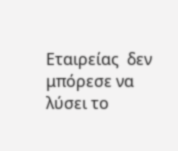Εταιρείας  δεν μπόρεσε να λύσει το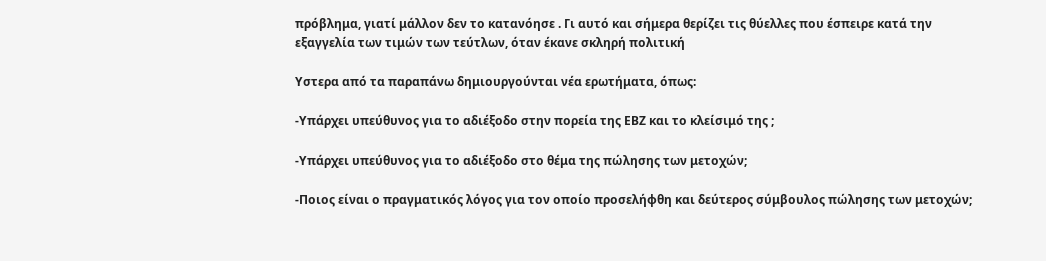πρόβλημα, γιατί μάλλον δεν το κατανόησε . Γι αυτό και σήμερα θερίζει τις θύελλες που έσπειρε κατά την εξαγγελία των τιμών των τεύτλων, όταν έκανε σκληρή πολιτική

Υστερα από τα παραπάνω δημιουργούνται νέα ερωτήματα, όπως:

-Υπάρχει υπεύθυνος για το αδιέξοδο στην πορεία της ΕΒΖ και το κλείσιμό της ;

-Υπάρχει υπεύθυνος για το αδιέξοδο στο θέμα της πώλησης των μετοχών;

-Ποιος είναι ο πραγματικός λόγος για τον οποίο προσελήφθη και δεύτερος σύμβουλος πώλησης των μετοχών;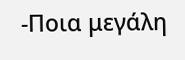-Ποια μεγάλη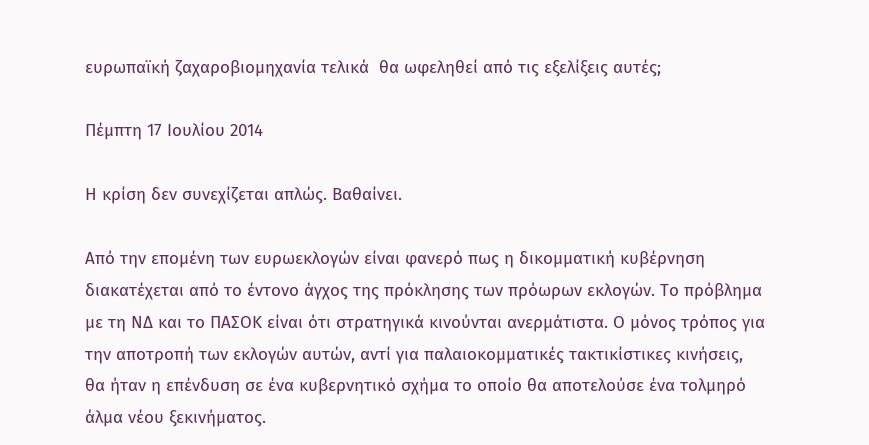ευρωπαϊκή ζαχαροβιομηχανία τελικά  θα ωφεληθεί από τις εξελίξεις αυτές;

Πέμπτη 17 Ιουλίου 2014

Η κρίση δεν συνεχίζεται απλώς. Βαθαίνει.

Από την επομένη των ευρωεκλογών είναι φανερό πως η δικομματική κυβέρνηση διακατέχεται από το έντονο άγχος της πρόκλησης των πρόωρων εκλογών. Το πρόβλημα με τη ΝΔ και το ΠΑΣΟΚ είναι ότι στρατηγικά κινούνται ανερμάτιστα. Ο μόνος τρόπος για την αποτροπή των εκλογών αυτών, αντί για παλαιοκομματικές τακτικίστικες κινήσεις, θα ήταν η επένδυση σε ένα κυβερνητικό σχήμα το οποίο θα αποτελούσε ένα τολμηρό άλμα νέου ξεκινήματος.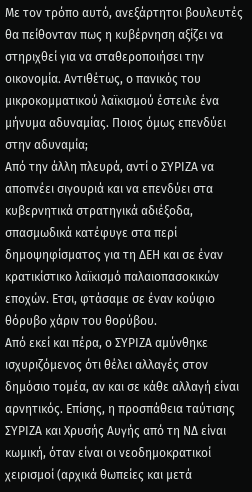Με τον τρόπο αυτό, ανεξάρτητοι βουλευτές θα πείθονταν πως η κυβέρνηση αξίζει να στηριχθεί για να σταθεροποιήσει την οικονομία. Αντιθέτως, ο πανικός του μικροκομματικού λαϊκισμού έστειλε ένα μήνυμα αδυναμίας. Ποιος όμως επενδύει στην αδυναμία;
Από την άλλη πλευρά, αντί ο ΣΥΡΙΖΑ να αποπνέει σιγουριά και να επενδύει στα κυβερνητικά στρατηγικά αδιέξοδα, σπασμωδικά κατέφυγε στα περί δημοψηφίσματος για τη ΔΕΗ και σε έναν κρατικίστικο λαϊκισμό παλαιοπασοκικών εποχών. Ετσι, φτάσαμε σε έναν κούφιο θόρυβο χάριν του θορύβου.
Από εκεί και πέρα, ο ΣΥΡΙΖΑ αμύνθηκε ισχυριζόμενος ότι θέλει αλλαγές στον δημόσιο τομέα, αν και σε κάθε αλλαγή είναι αρνητικός. Επίσης, η προσπάθεια ταύτισης ΣΥΡΙΖΑ και Χρυσής Αυγής από τη ΝΔ είναι κωμική, όταν είναι οι νεοδημοκρατικοί χειρισμοί (αρχικά θωπείες και μετά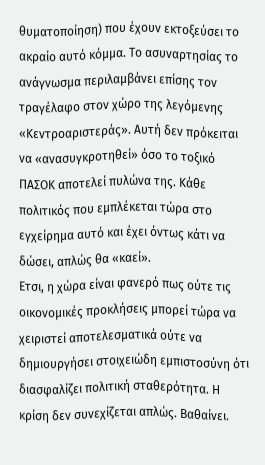θυματοποίηση) που έχουν εκτοξεύσει το ακραίο αυτό κόμμα. Το ασυναρτησίας το ανάγνωσμα περιλαμβάνει επίσης τον τραγέλαφο στον χώρο της λεγόμενης «Κεντροαριστεράς». Αυτή δεν πρόκειται να «ανασυγκροτηθεί» όσο το τοξικό ΠΑΣΟΚ αποτελεί πυλώνα της. Κάθε πολιτικός που εμπλέκεται τώρα στο εγχείρημα αυτό και έχει όντως κάτι να δώσει, απλώς θα «καεί».
Ετσι, η χώρα είναι φανερό πως ούτε τις οικονομικές προκλήσεις μπορεί τώρα να χειριστεί αποτελεσματικά ούτε να δημιουργήσει στοιχειώδη εμπιστοσύνη ότι διασφαλίζει πολιτική σταθερότητα. Η κρίση δεν συνεχίζεται απλώς. Βαθαίνει.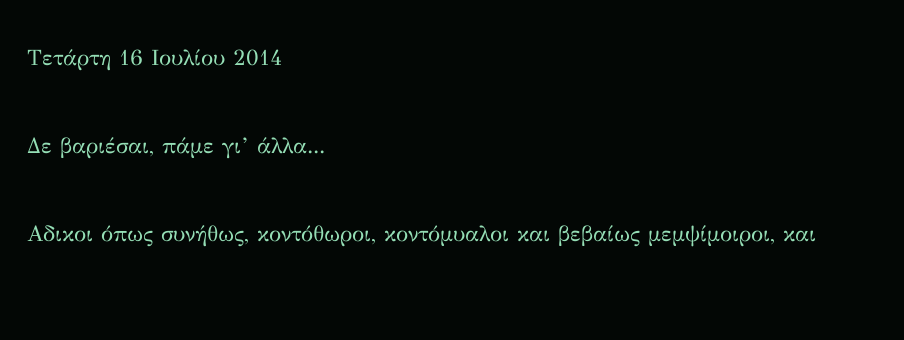Τετάρτη 16 Ιουλίου 2014

Δε βαριέσαι, πάμε γι’ άλλα...

Αδικοι όπως συνήθως, κοντόθωροι, κοντόμυαλοι και βεβαίως μεμψίμοιροι, και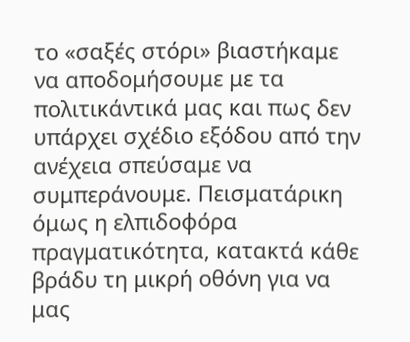το «σαξές στόρι» βιαστήκαμε να αποδομήσουμε με τα πολιτικάντικά μας και πως δεν υπάρχει σχέδιο εξόδου από την ανέχεια σπεύσαμε να συμπεράνουμε. Πεισματάρικη όμως η ελπιδοφόρα πραγματικότητα, κατακτά κάθε βράδυ τη μικρή οθόνη για να μας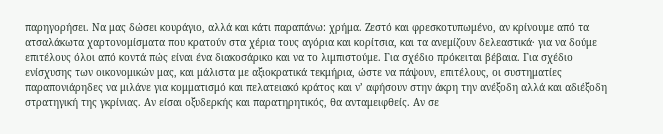παρηγορήσει. Να μας δώσει κουράγιο, αλλά και κάτι παραπάνω: χρήμα. Ζεστό και φρεσκοτυπωμένο, αν κρίνουμε από τα ατσαλάκωτα χαρτονομίσματα που κρατούν στα χέρια τους αγόρια και κορίτσια, και τα ανεμίζουν δελεαστικά· για να δούμε επιτέλους όλοι από κοντά πώς είναι ένα διακοσάρικο και να το λιμπιστούμε. Για σχέδιο πρόκειται βέβαια. Για σχέδιο ενίσχυσης των οικονομικών μας, και μάλιστα με αξιοκρατικά τεκμήρια, ώστε να πάψουν, επιτέλους, οι συστηματίες παραπονιάρηδες να μιλάνε για κομματισμό και πελατειακό κράτος και ν’ αφήσουν στην άκρη την ανέξοδη αλλά και αδιέξοδη στρατηγική της γκρίνιας. Αν είσαι οξυδερκής και παρατηρητικός, θα ανταμειφθείς. Αν σε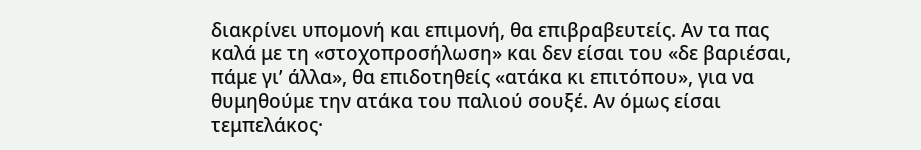διακρίνει υπομονή και επιμονή, θα επιβραβευτείς. Αν τα πας καλά με τη «στοχοπροσήλωση» και δεν είσαι του «δε βαριέσαι, πάμε γι’ άλλα», θα επιδοτηθείς «ατάκα κι επιτόπου», για να θυμηθούμε την ατάκα του παλιού σουξέ. Αν όμως είσαι τεμπελάκος·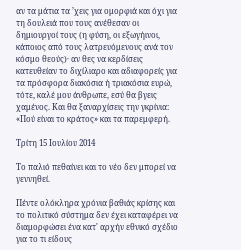αν τα μάτια τα ’χεις για ομορφιά και όχι για τη δουλειά που τους ανέθεσαν οι δημιουργοί τους (η φύση, οι εξωγήινοι, κάποιος από τους λατρευόμενους ανά τον κόσμο θεούς)· αν θες να κερδίσεις κατευθείαν το διχίλιαρο και αδιαφορείς για τα πρόσφορα διακόσια ή τριακόσια ευρώ, τότε, καλέ μου άνθρωπε, εσύ θα βγεις χαμένος. Και θα ξαναρχίσεις την γκρίνια: «Πού είναι το κράτος» και τα παρεμφερή.

Τρίτη 15 Ιουλίου 2014

Το παλιό πεθαίνει και το νέο δεν μπορεί να γεννηθεί.

Πέντε ολόκληρα χρόνια βαθιάς κρίσης και το πολιτικό σύστημα δεν έχει καταφέρει να διαμορφώσει ένα κατ' αρχήν εθνικό σχέδιο για το τι είδους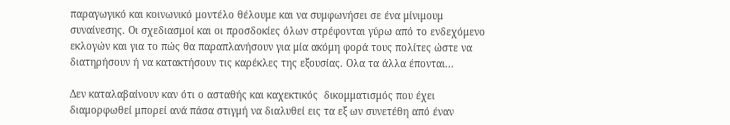παραγωγικό και κοινωνικό μοντέλο θέλουμε και να συμφωνήσει σε ένα μίνιμουμ συναίνεσης. Οι σχεδιασμοί και οι προσδοκίες όλων στρέφονται γύρω από το ενδεχόμενο εκλογών και για το πώς θα παραπλανήσουν για μία ακόμη φορά τους πολίτες ώστε να διατηρήσουν ή να κατακτήσουν τις καρέκλες της εξουσίας. Ολα τα άλλα έπονται...

Δεν καταλαβαίνουν καν ότι ο ασταθής και καχεκτικός  δικομματισμός που έχει διαμορφωθεί μπορεί ανά πάσα στιγμή να διαλυθεί εις τα εξ ων συνετέθη από έναν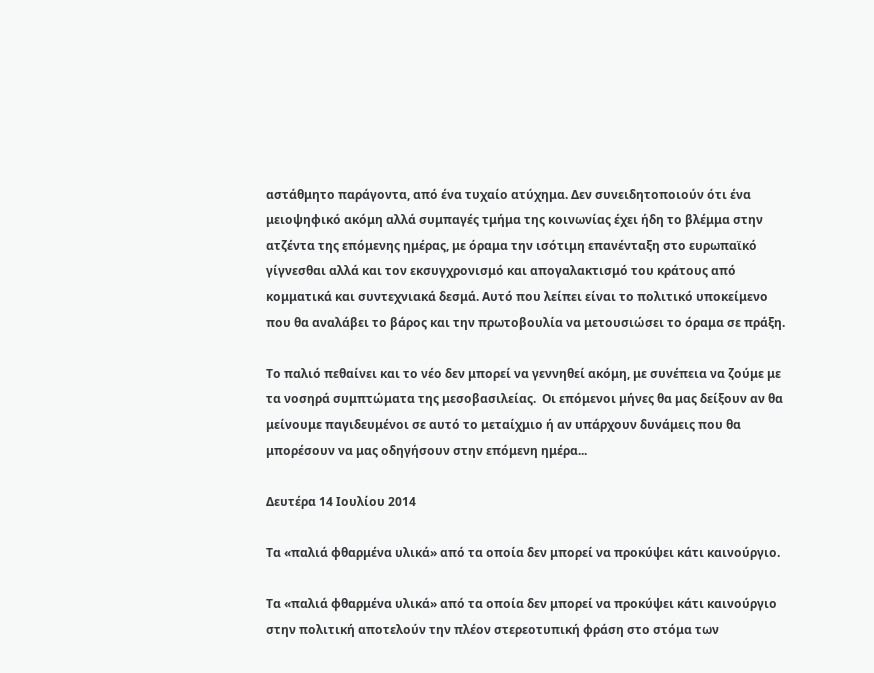αστάθμητο παράγοντα, από ένα τυχαίο ατύχημα. Δεν συνειδητοποιούν ότι ένα μειοψηφικό ακόμη αλλά συμπαγές τμήμα της κοινωνίας έχει ήδη το βλέμμα στην ατζέντα της επόμενης ημέρας, με όραμα την ισότιμη επανένταξη στο ευρωπαϊκό γίγνεσθαι αλλά και τον εκσυγχρονισμό και απογαλακτισμό του κράτους από κομματικά και συντεχνιακά δεσμά. Αυτό που λείπει είναι το πολιτικό υποκείμενο που θα αναλάβει το βάρος και την πρωτοβουλία να μετουσιώσει το όραμα σε πράξη.

Το παλιό πεθαίνει και το νέο δεν μπορεί να γεννηθεί ακόμη, με συνέπεια να ζούμε με τα νοσηρά συμπτώματα της μεσοβασιλείας.  Οι επόμενοι μήνες θα μας δείξουν αν θα μείνουμε παγιδευμένοι σε αυτό το μεταίχμιο ή αν υπάρχουν δυνάμεις που θα μπορέσουν να μας οδηγήσουν στην επόμενη ημέρα...

Δευτέρα 14 Ιουλίου 2014

Τα «παλιά φθαρμένα υλικά» από τα οποία δεν μπορεί να προκύψει κάτι καινούργιο.

Τα «παλιά φθαρμένα υλικά» από τα οποία δεν μπορεί να προκύψει κάτι καινούργιο στην πολιτική αποτελούν την πλέον στερεοτυπική φράση στο στόμα των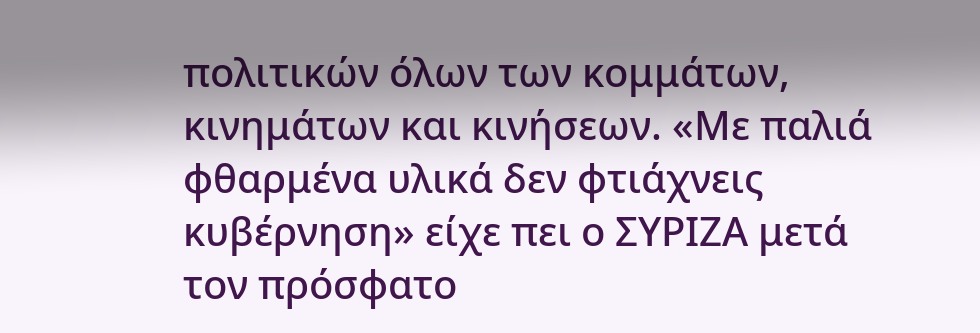πολιτικών όλων των κομμάτων, κινημάτων και κινήσεων. «Με παλιά φθαρμένα υλικά δεν φτιάχνεις κυβέρνηση» είχε πει ο ΣΥΡΙΖΑ μετά τον πρόσφατο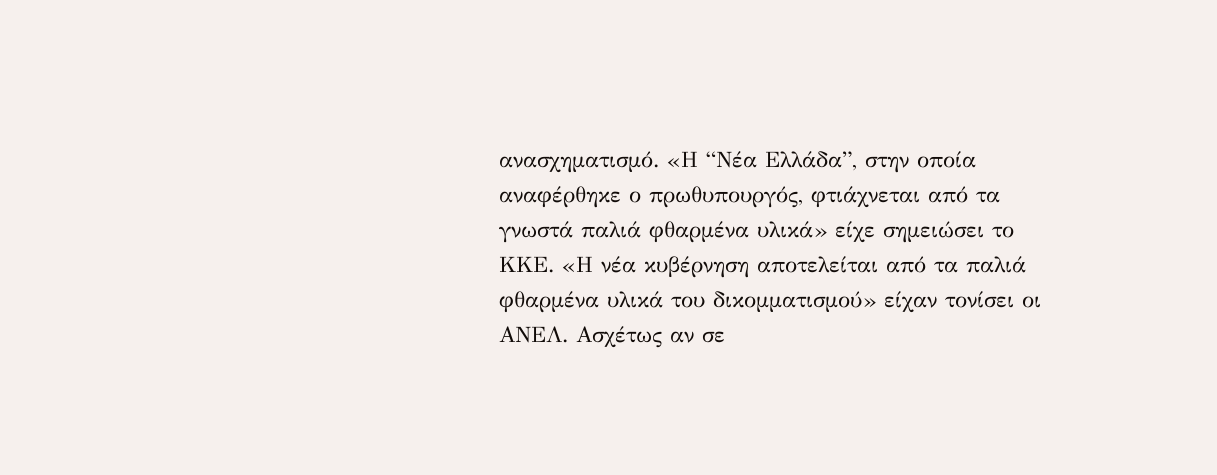ανασχηματισμό. «Η “Νέα Ελλάδα”, στην οποία αναφέρθηκε ο πρωθυπουργός, φτιάχνεται από τα γνωστά παλιά φθαρμένα υλικά» είχε σημειώσει το ΚΚΕ. «Η νέα κυβέρνηση αποτελείται από τα παλιά φθαρμένα υλικά του δικομματισμού» είχαν τονίσει οι ΑΝΕΛ. Ασχέτως αν σε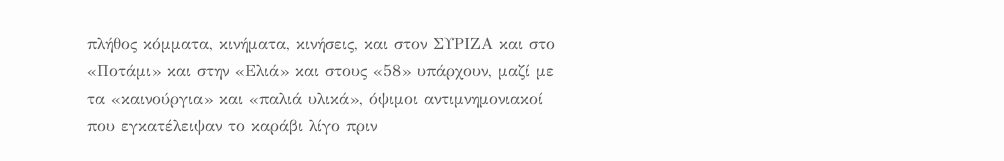πλήθος κόμματα, κινήματα, κινήσεις, και στον ΣΥΡΙΖΑ και στο «Ποτάμι» και στην «Ελιά» και στους «58» υπάρχουν, μαζί με τα «καινούργια» και «παλιά υλικά», όψιμοι αντιμνημονιακοί που εγκατέλειψαν το καράβι λίγο πριν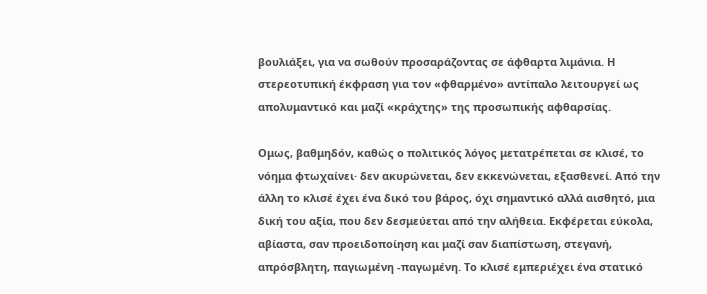βουλιάξει, για να σωθούν προσαράζοντας σε άφθαρτα λιμάνια. Η στερεοτυπική έκφραση για τον «φθαρμένο» αντίπαλο λειτουργεί ως απολυμαντικό και μαζί «κράχτης» της προσωπικής αφθαρσίας.

Ομως, βαθμηδόν, καθώς ο πολιτικός λόγος μετατρέπεται σε κλισέ, το νόημα φτωχαίνει· δεν ακυρώνεται, δεν εκκενώνεται, εξασθενεί. Από την άλλη το κλισέ έχει ένα δικό του βάρος, όχι σημαντικό αλλά αισθητό, μια δική του αξία, που δεν δεσμεύεται από την αλήθεια. Εκφέρεται εύκολα, αβίαστα, σαν προειδοποίηση και μαζί σαν διαπίστωση, στεγανή, απρόσβλητη, παγιωμένη -παγωμένη. Το κλισέ εμπεριέχει ένα στατικό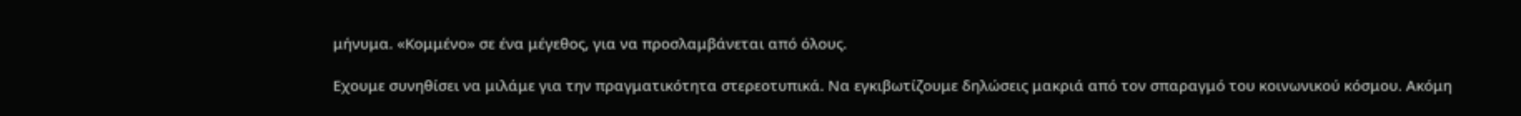μήνυμα. «Κομμένο» σε ένα μέγεθος, για να προσλαμβάνεται από όλους.

Εχουμε συνηθίσει να μιλάμε για την πραγματικότητα στερεοτυπικά. Να εγκιβωτίζουμε δηλώσεις μακριά από τον σπαραγμό του κοινωνικού κόσμου. Ακόμη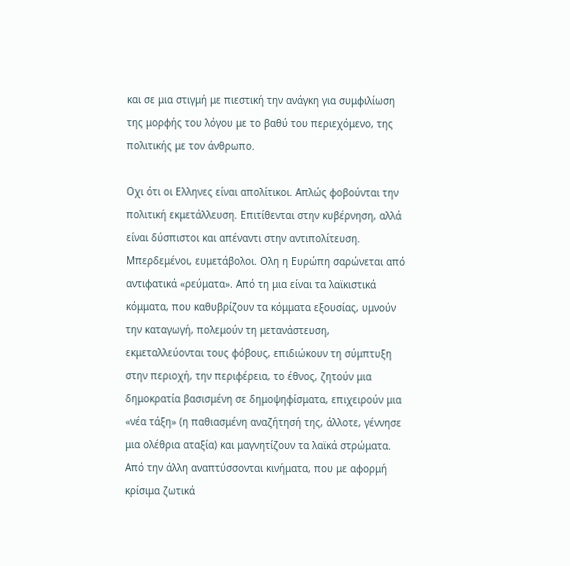και σε μια στιγμή με πιεστική την ανάγκη για συμφιλίωση της μορφής του λόγου με το βαθύ του περιεχόμενο, της πολιτικής με τον άνθρωπο.

Οχι ότι οι Ελληνες είναι απολίτικοι. Απλώς φοβούνται την πολιτική εκμετάλλευση. Επιτίθενται στην κυβέρνηση, αλλά είναι δύσπιστοι και απέναντι στην αντιπολίτευση. Μπερδεμένοι, ευμετάβολοι. Ολη η Ευρώπη σαρώνεται από αντιφατικά «ρεύματα». Από τη μια είναι τα λαϊκιστικά κόμματα, που καθυβρίζουν τα κόμματα εξουσίας, υμνούν την καταγωγή, πολεμούν τη μετανάστευση, εκμεταλλεύονται τους φόβους, επιδιώκουν τη σύμπτυξη στην περιοχή, την περιφέρεια, το έθνος, ζητούν μια δημοκρατία βασισμένη σε δημοψηφίσματα, επιχειρούν μια «νέα τάξη» (η παθιασμένη αναζήτησή της, άλλοτε, γέννησε μια ολέθρια αταξία) και μαγνητίζουν τα λαϊκά στρώματα. Από την άλλη αναπτύσσονται κινήματα, που με αφορμή κρίσιμα ζωτικά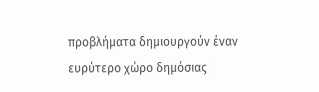προβλήματα δημιουργούν έναν ευρύτερο χώρο δημόσιας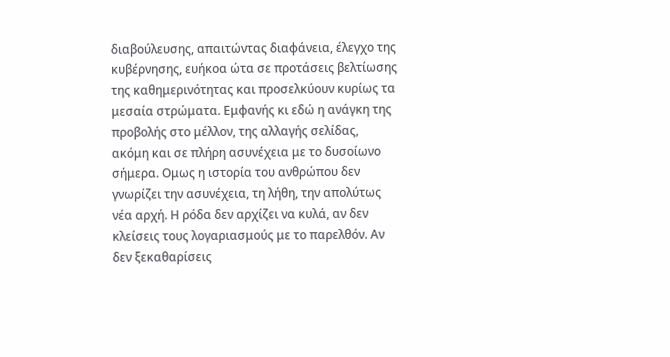διαβούλευσης, απαιτώντας διαφάνεια, έλεγχο της κυβέρνησης, ευήκοα ώτα σε προτάσεις βελτίωσης της καθημερινότητας και προσελκύουν κυρίως τα μεσαία στρώματα. Εμφανής κι εδώ η ανάγκη της προβολής στο μέλλον, της αλλαγής σελίδας, ακόμη και σε πλήρη ασυνέχεια με το δυσοίωνο σήμερα. Ομως η ιστορία του ανθρώπου δεν γνωρίζει την ασυνέχεια, τη λήθη, την απολύτως νέα αρχή. Η ρόδα δεν αρχίζει να κυλά, αν δεν κλείσεις τους λογαριασμούς με το παρελθόν. Αν δεν ξεκαθαρίσεις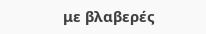με βλαβερές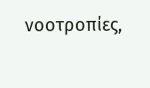νοοτροπίες,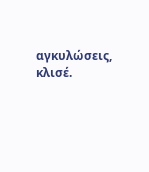αγκυλώσεις, κλισέ.